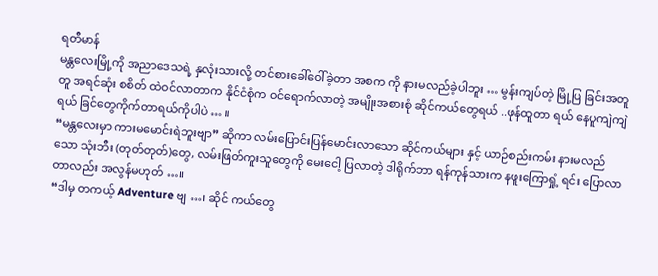ရတီမာန်
မန္တလေးမြို့ကို အညာဒေသရဲ့ နှလုံးသားလို့ တင်စားခေါ်ဝေါ်ခဲ့တာ အစက ကို နားမလည်ခဲ့ပါဘူး … မွန်းကျပ်တဲ့ မြို့ပြ ခြင်းအတူတူ အရင်ဆုံး စစိတ် ထဲဝင်လာတာက နိုင်ငံစုံက ဝင်ရောက်လာတဲ့ အမျိုးအစားစုံ ဆိုင်ကယ်တွေရယ် ..ဖုန်ထူတာ ရယ် နေပူကျဲကျဲရယ် ခြင်တွေကိုက်တာရယ်ကိုပါပဲ … ။
“မန္တလေးမှာ ကားမမောင်းရဲဘူးဗျာ” ဆိုကာ လမ်းပြောင်းပြန်မောင်းလာသော ဆိုင်ကယ်များ နှင့် ယာဉ်စည်းကမ်း နားမလည်သော သုံးဘီး (တုတ်တုတ်)တွေ, လမ်းဖြတ်ကူးသူတွေကို မေးငေါ့ ပြလာတဲ့ ဒါရိုက်ဘာ ရန်ကုန်သားက နဖူးကြောရှုံ့ ရင်း ပြောလာတာလည်း အလွန်မဟုတ် …။
“ဒါမှ တကယ့် Adventure ဗျ …၊ ဆိုင် ကယ်တွေ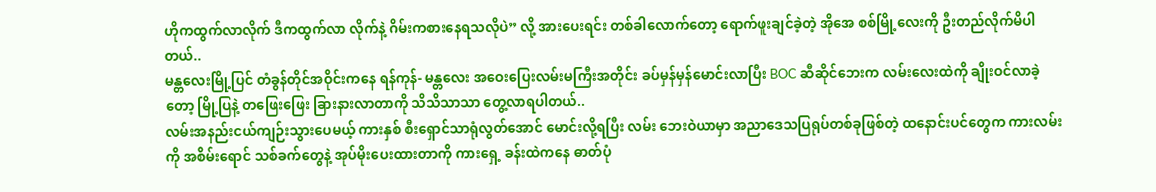ဟိုကထွက်လာလိုက် ဒီကထွက်လာ လိုက်နဲ့ ဂိမ်းကစားနေရသလိုပဲ” လို့ အားပေးရင်း တစ်ခါလောက်တော့ ရောက်ဖူးချင်ခဲ့တဲ့ အိုအေ စစ်မြို့လေးကို ဦးတည်လိုက်မိပါတယ်..
မန္တလေးမြို့ပြင် တံခွန်တိုင်အဝိုင်းကနေ ရန်ကုန်- မန္တလေး အဝေးပြေးလမ်းမကြီးအတိုင်း ခပ်မှန်မှန်မောင်းလာပြီး BOC ဆီဆိုင်ဘေးက လမ်းလေးထဲကို ချိုးဝင်လာခဲ့တော့ မြို့ပြနဲ့ တဖြေးဖြေး ခြားနားလာတာကို သိသိသာသာ တွေ့လာရပါတယ်..
လမ်းအနည်းငယ်ကျဉ်းသွားပေမယ့် ကားနှစ် စီးရှောင်သာရုံလွတ်အောင် မောင်းလို့ရပြီး လမ်း ဘေးဝဲယာမှာ အညာဒေသပြရုပ်တစ်ခုဖြစ်တဲ့ ထနောင်းပင်တွေက ကားလမ်းကို အစိမ်းရောင် သစ်ခက်တွေနဲ့ အုပ်မိုးပေးထားတာကို ကားရှေ့ ခန်းထဲကနေ ဓာတ်ပုံ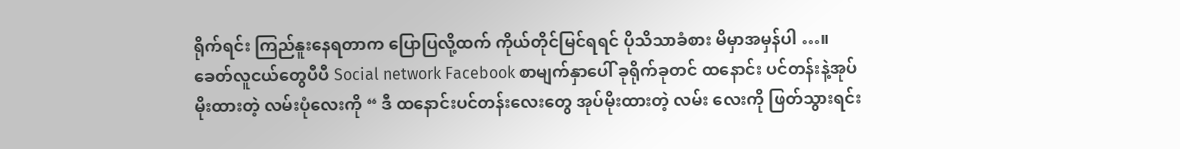ရိုက်ရင်း ကြည်နူးနေရတာက ပြောပြလို့ထက် ကိုယ်တိုင်မြင်ရရင် ပိုသိသာခံစား မိမှာအမှန်ပါ …။
ခေတ်လူငယ်တွေပီပီ Social network Facebook စာမျက်နှာပေါ် ခုရိုက်ခုတင် ထနောင်း ပင်တန်းနဲ့အုပ်မိုးထားတဲ့ လမ်းပုံလေးကို “ ဒီ ထနောင်းပင်တန်းလေးတွေ အုပ်မိုးထားတဲ့ လမ်း လေးကို ဖြတ်သွားရင်း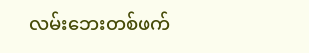လမ်းဘေးတစ်ဖက်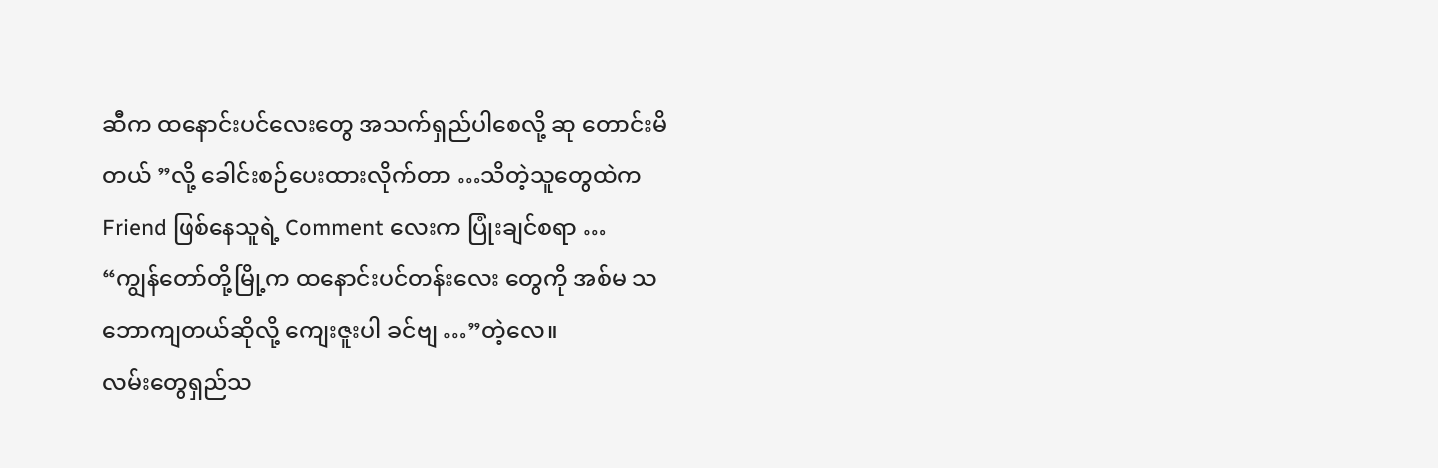ဆီက ထနောင်းပင်လေးတွေ အသက်ရှည်ပါစေလို့ ဆု တောင်းမိတယ် ”လို့ ခေါင်းစဉ်ပေးထားလိုက်တာ …သိတဲ့သူတွေထဲက Friend ဖြစ်နေသူရဲ့ Comment လေးက ပြုံးချင်စရာ …
“ကျွန်တော်တို့မြို့က ထနောင်းပင်တန်းလေး တွေကို အစ်မ သဘောကျတယ်ဆိုလို့ ကျေးဇူးပါ ခင်ဗျ …”တဲ့လေ။
လမ်းတွေရှည်သ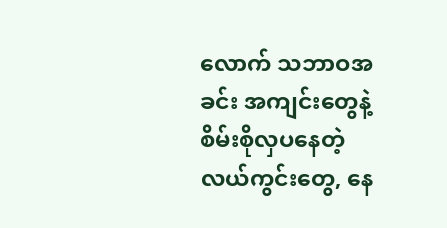လောက် သဘာဝအခင်း အကျင်းတွေနဲ့ စိမ်းစိုလှပနေတဲ့ လယ်ကွင်းတွေ, နေ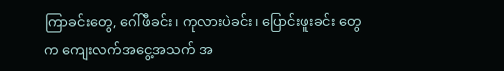ကြာခင်းတွေ, ဂေါ်ဖီခင်း၊ ကုလားပဲခင်း၊ ပြောင်းဖူးခင်း တွေက ကျေးလက်အငွေ့အသက် အ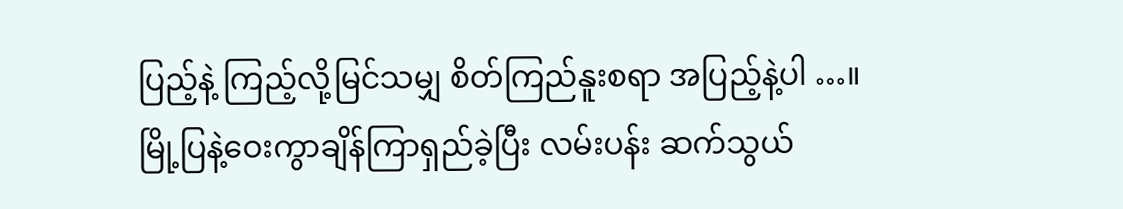ပြည့်နဲ့ ကြည့်လို့မြင်သမျှ စိတ်ကြည်နူးစရာ အပြည့်နဲ့ပါ …။
မြို့ပြနဲ့ဝေးကွာချိန်ကြာရှည်ခဲ့ပြီး လမ်းပန်း ဆက်သွယ်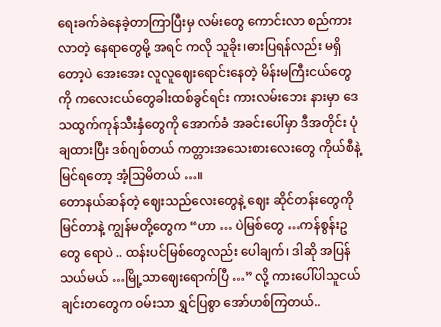ရေးခက်ခဲနေခဲ့တာကြာပြီးမှ လမ်းတွေ ကောင်းလာ စည်ကားလာတဲ့ နေရာတွေမို့ အရင် ကလို သူခိုး၊ဓားပြရန်လည်း မရှိတော့ပဲ အေးအေး လူလူဈေးရောင်းနေတဲ့ မိန်းမကြီးငယ်တွေကို ကလေးငယ်တွေခါးထစ်ခွင်ရင်း ကားလမ်းဘေး နားမှာ ဒေသထွက်ကုန်သီးနှံတွေကို အောက်ခံ အခင်းပေါ်မှာ ဒီအတိုင်း ပုံချထားပြီး ဒစ်ဂျစ်တယ် ကတ္တားအသေးစားလေးတွေ ကိုယ်စီနဲ့မြင်ရတော့ အံ့သြမိတယ် …။
တောနယ်ဆန်တဲ့ ဈေးသည်လေးတွေနဲ့ ဈေး ဆိုင်တန်းတွေကိုမြင်တာနဲ့ ကျွန်မတို့တွေက “ဟာ … ပဲမြစ်တွေ …ကန်စွန်းဥတွေ ရောပဲ .. ထန်းပင်မြစ်တွေလည်း ပေါချက်၊ ဒါဆို အပြန်သယ်မယ် …မြို့သာဈေးရောက်ပြီ …” လို့ ကားပေါ်ပါသူငယ်ချင်းတတွေက ဝမ်းသာ ရွှင်ပြစွာ အော်ဟစ်ကြတယ်..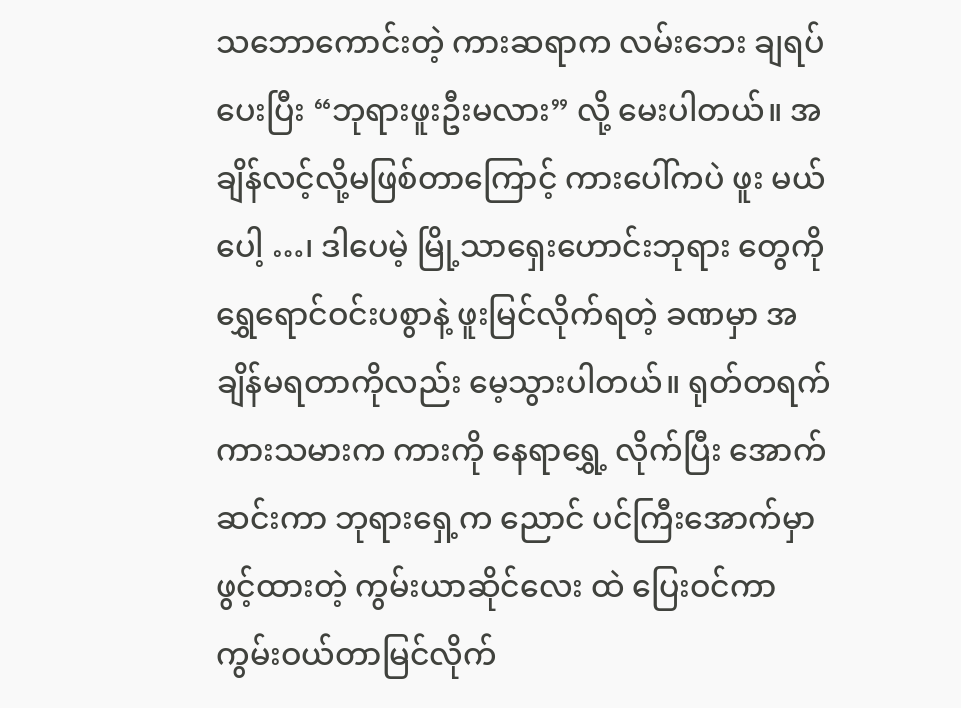သဘောကောင်းတဲ့ ကားဆရာက လမ်းဘေး ချရပ်ပေးပြီး “ဘုရားဖူးဦးမလား” လို့ မေးပါတယ်။ အချိန်လင့်လို့မဖြစ်တာကြောင့် ကားပေါ်ကပဲ ဖူး မယ်ပေါ့ …၊ ဒါပေမဲ့ မြို့သာရှေးဟောင်းဘုရား တွေကို ရွှေရောင်ဝင်းပစွာနဲ့ ဖူးမြင်လိုက်ရတဲ့ ခဏမှာ အချိန်မရတာကိုလည်း မေ့သွားပါတယ်။ ရုတ်တရက် ကားသမားက ကားကို နေရာရွှေ့ လိုက်ပြီး အောက်ဆင်းကာ ဘုရားရှေ့က ညောင် ပင်ကြီးအောက်မှာ ဖွင့်ထားတဲ့ ကွမ်းယာဆိုင်လေး ထဲ ပြေးဝင်ကာ ကွမ်းဝယ်တာမြင်လိုက်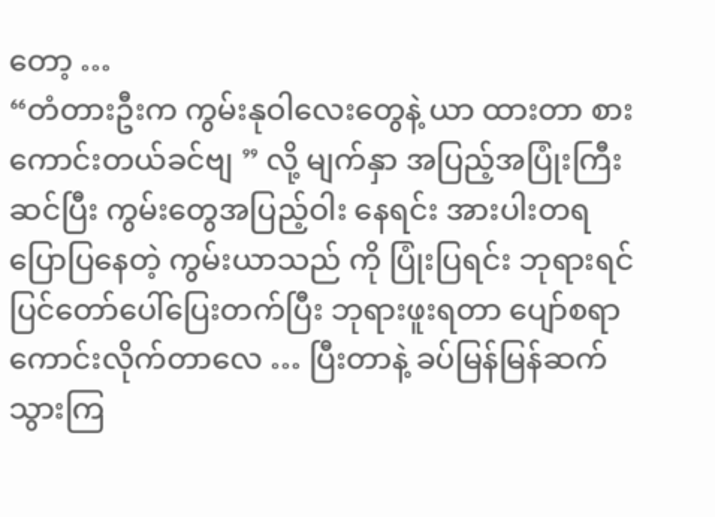တော့ …
“တံတားဦးက ကွမ်းနုဝါလေးတွေနဲ့ ယာ ထားတာ စားကောင်းတယ်ခင်ဗျ ” လို့ မျက်နှာ အပြည့်အပြုံးကြီးဆင်ပြီး ကွမ်းတွေအပြည့်ဝါး နေရင်း အားပါးတရပြောပြနေတဲ့ ကွမ်းယာသည် ကို ပြုံးပြရင်း ဘုရားရင်ပြင်တော်ပေါ်ပြေးတက်ပြီး ဘုရားဖူးရတာ ပျော်စရာကောင်းလိုက်တာလေ … ပြီးတာနဲ့ ခပ်မြန်မြန်ဆက်သွားကြ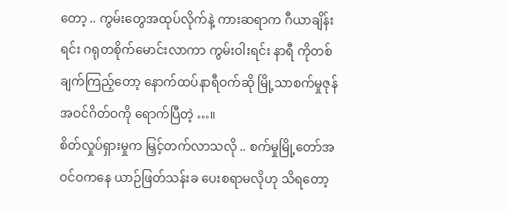တော့ .. ကွမ်းတွေအထုပ်လိုက်နဲ့ ကားဆရာက ဂီယာချိန်း ရင်း ဂရုတစိုက်မောင်းလာကာ ကွမ်းဝါးရင်း နာရီ ကိုတစ်ချက်ကြည့်တော့ နောက်ထပ်နာရီဝက်ဆို မြို့သာစက်မှုဇုန်အဝင်ဂိတ်ဝကို ရောက်ပြီတဲ့ …။
စိတ်လှုပ်ရှားမှုက မြှင့်တက်လာသလို .. စက်မှုမြို့တော်အဝင်ဝကနေ ယာဉ်ဖြတ်သန်းခ ပေးစရာမလိုဟု သိရတော့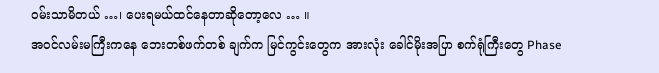ဝမ်းသာမိတယ် …၊ ပေးရမယ်ထင်နေတာဆိုတော့လေ … ။
အဝင်လမ်းမကြီးကနေ ဘေးတစ်ဖက်တစ် ချက်က မြင်ကွင်းတွေက အားလုံး ခေါင်မိုးအပြာ စက်ရုံကြီးတွေ Phase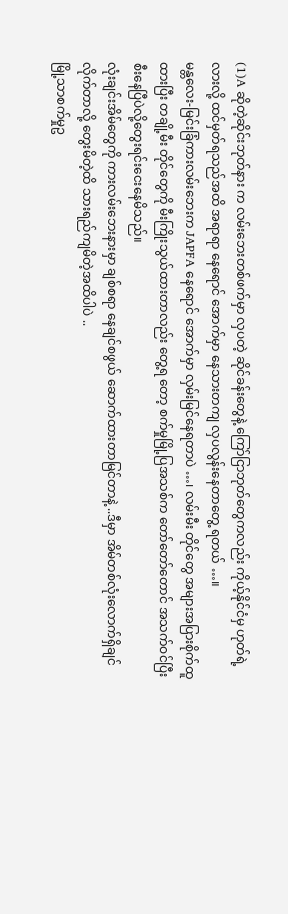(1)A ဆိုတဲ့ဆိုင်းဘုတ်နား က လမ်းဘေးတစ်ဖက်မှာ လှပတဲ့ ဆိုင်ခန်းတွေနဲ့ ကြော်ငြာဘုတ်တွေကလည်း ကိုယ့်နိုင်ငံမှ ဟုတ်ရဲ့ လားလို့ ထင်မှတ်ရသည်အထိ အရာရာ နေရောင် အောက်မှာ နေသားတကျ လှပလွန်းနေတာတွေ့ ရတယ် …။
မန္တလေး-မြင်းခြံကားလမ်းဘေးက JAPFA နေရောင် အောက်မှာ လှမ်းမြင်နေရတာပဲ …၊ လမ်းမီး တိုင်တွေ အများအပြားစိုက်ထူထားပြီး တချို့မီး တိုင်တွေကို မီးကြိုးသွယ်ထားတာလည်း တွေ့ရ တော့ စက်မှုမြို့ပြအသစ်က တော်တော်တောင် အသက်ဝင်ပြီးစီးနေပြီပဲလို့တွေးရင်းငေးနေမိသည်။
လုံးချင်းအိမ်တွေကို ကားလမ်းဘေးနားမှာ ချစ်စရာ နေချင်စဖွယ် ဆောက်ထားတာမြင်တာနဲ့ ..ဒီမှာ အိမ်တစ်လုံးလောက်ရှိချင်လိုက်တာလို့ တွေးမိတဲ့ထိ သားရည်ကျမိတဲ့အထိပါပဲ ..
မြို့သာစက်မှုဥ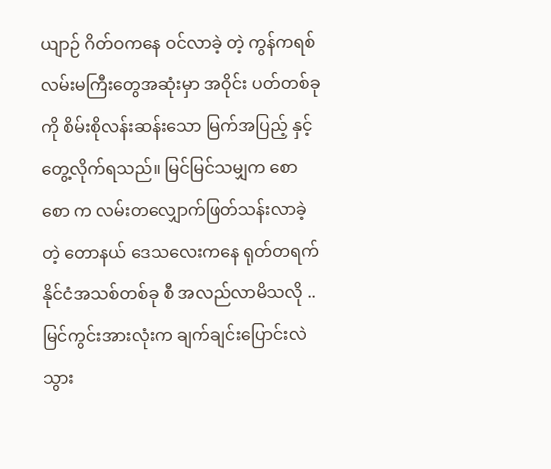ယျာဉ် ဂိတ်ဝကနေ ဝင်လာခဲ့ တဲ့ ကွန်ကရစ်လမ်းမကြီးတွေအဆုံးမှာ အဝိုင်း ပတ်တစ်ခုကို စိမ်းစိုလန်းဆန်းသော မြက်အပြည့် နှင့်တွေ့လိုက်ရသည်။ မြင်မြင်သမျှက စောစော က လမ်းတလျှောက်ဖြတ်သန်းလာခဲ့တဲ့ တောနယ် ဒေသလေးကနေ ရုတ်တရက် နိုင်ငံအသစ်တစ်ခု စီ အလည်လာမိသလို .. မြင်ကွင်းအားလုံးက ချက်ချင်းပြောင်းလဲသွား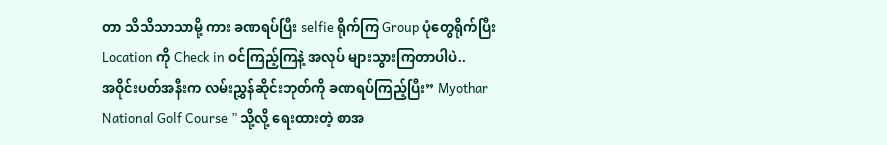တာ သိသိသာသာမို့ ကား ခဏရပ်ပြီး selfie ရိုက်ကြ Group ပုံတွေရိုက်ပြီး Location ကို Check in ဝင်ကြည့်ကြနဲ့ အလုပ် များသွားကြတာပါပဲ..
အဝိုင်းပတ်အနီးက လမ်းညွှန်ဆိုင်းဘုတ်ကို ခဏရပ်ကြည့်ပြီး” Myothar National Golf Course ” သို့လို့ ရေးထားတဲ့ စာအ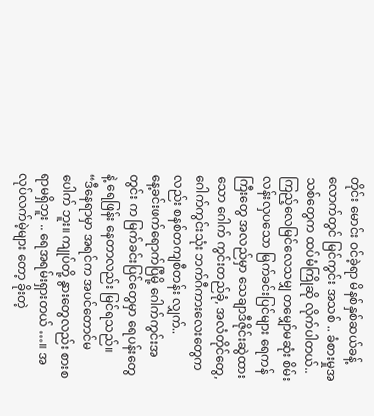တိုင်း မောင်း ဝင်ခဲ့ရာ မိနစ်နှစ်ဆယ်ခန့်လောက်တွင် မြင်ကွင်း အသစ် .. ခံစားမှုအသစ်တွေက ထပ်မံကြိုဆို လိုက်ပါတယ်..
ကြည့်လေမြင်လေသမျှ တမျှော်မဆုံး စိမ်း လန်းလှပသော မြက်ခင်းပြင်များ ရေကန်ကြီးတွေ အလည်မှာ သေချာဒီဇိုင်းဆွဲထားသော ဂေါက် ကွင်းတည်ခုံ, အလံတိုင်တွေ, ဂေါက်ကွင်းသုံး ဘက်ဂီကားလေးတွေကလည်း စနစ်တကျစီတန်း လျှက်..
နေ့ခင်းဖက်ရောက်ပြီမို့ ဂေါက်ကွင်းအတွင်း က မြက်ခင်းပြင်တွေမှာ ရေပန်းတွေနဲ့ ရေဖြန်း နေတာလည်း မြင်ရသည်။
“ဒီနေရာမှာ အရင်က အပင်တောင်မပေါက် ဘူး။ ကျုပ်တို့ နွားတွေလည်း စားစရာမရှိဘူး .. ရေအရမ်းရှားတယ် …။ အလုပ်လက်မဲ့များ တော့ ခိုးတဲ့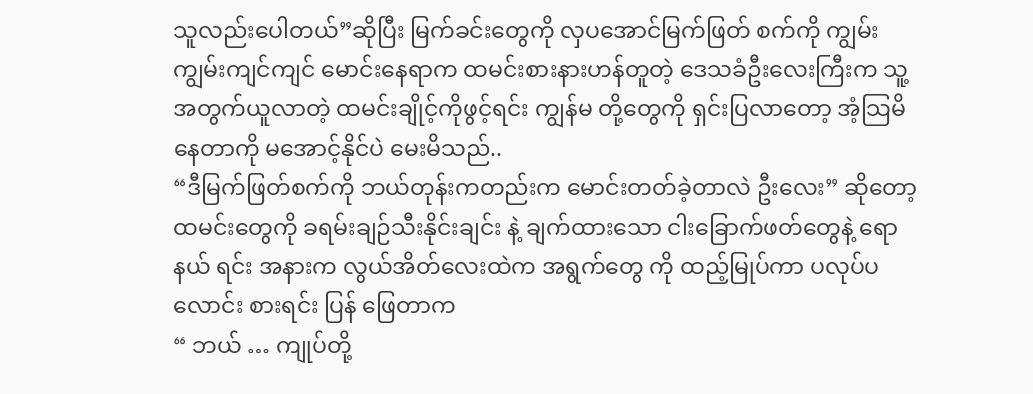သူလည်းပေါတယ်”ဆိုပြီး မြက်ခင်းတွေကို လှပအောင်မြက်ဖြတ် စက်ကို ကျွမ်းကျွမ်းကျင်ကျင် မောင်းနေရာက ထမင်းစားနားဟန်တူတဲ့ ဒေသခံဦးလေးကြီးက သူ့အတွက်ယူလာတဲ့ ထမင်းချိုင့်ကိုဖွင့်ရင်း ကျွန်မ တို့တွေကို ရှင်းပြလာတော့ အံ့သြမိနေတာကို မအောင့်နိုင်ပဲ မေးမိသည်..
“ဒီမြက်ဖြတ်စက်ကို ဘယ်တုန်းကတည်းက မောင်းတတ်ခဲ့တာလဲ ဦးလေး” ဆိုတော့ ထမင်းတွေကို ခရမ်းချဉ်သီးနိုင်းချင်း နဲ့ ချက်ထားသော ငါးခြောက်ဖတ်တွေနဲ့ ရောနယ် ရင်း အနားက လွယ်အိတ်လေးထဲက အရွက်တွေ ကို ထည့်မြုပ်ကာ ပလုပ်ပလောင်း စားရင်း ပြန် ဖြေတာက
“ ဘယ် … ကျုပ်တို့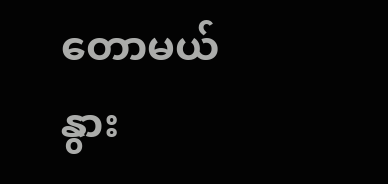တောမယ် နွား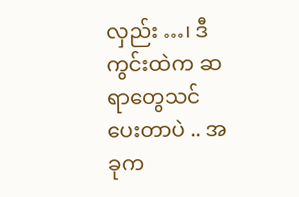လှည်း …၊ ဒီကွင်းထဲက ဆရာတွေသင်ပေးတာပဲ .. အခုက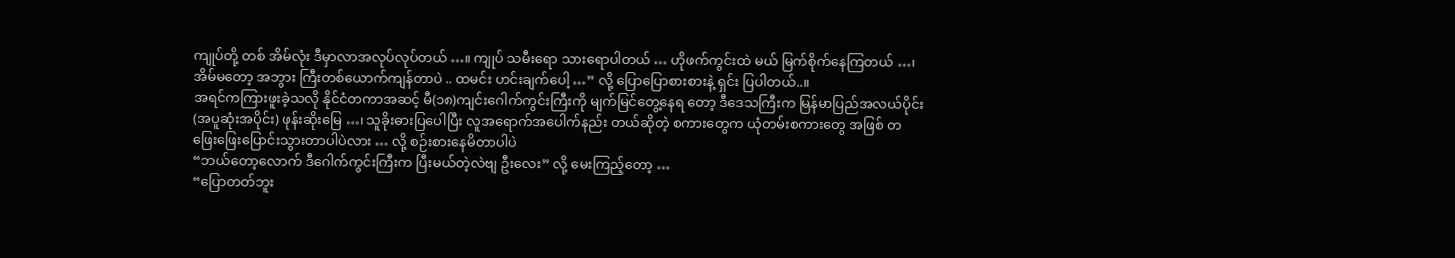ကျုပ်တို့ တစ် အိမ်လုံး ဒီမှာလာအလုပ်လုပ်တယ် …။ ကျုပ် သမီးရော သားရောပါတယ် … ဟိုဖက်ကွင်းထဲ မယ် မြက်စိုက်နေကြတယ် …၊ အိမ်မတော့ အဘွား ကြီးတစ်ယောက်ကျန်တာပဲ .. ထမင်း ဟင်းချက်ပေါ့ …” လို့ ပြောပြောစားစားနဲ့ ရှင်း ပြပါတယ်..။
အရင်ကကြားဖူးခဲ့သလို နိုင်ငံတကာအဆင့် မီ(၁၈)ကျင်းဂေါက်ကွင်းကြီးကို မျက်မြင်တွေ့နေရ တော့ ဒီဒေသကြီးက မြန်မာပြည်အလယ်ပိုင်း (အပူဆုံးအပိုင်း) ဖုန်းဆိုးမြေ …၊ သူခိုးဓားပြပေါပြီး လူအရောက်အပေါက်နည်း တယ်ဆိုတဲ့ စကားတွေက ယုံတမ်းစကားတွေ အဖြစ် တဖြေးဖြေးပြောင်းသွားတာပါပဲလား … လို့ စဉ်းစားနေမိတာပါပဲ
“ဘယ်တော့လောက် ဒီဂေါက်ကွင်းကြီးက ပြီးမယ်တဲ့လဲဗျ ဦးလေး” လို့ မေးကြည့်တော့ …
“ပြောတတ်ဘူး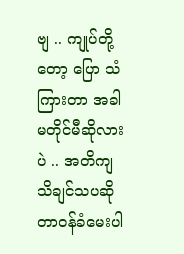ဗျ .. ကျုပ်တို့တော့ ပြော သံကြားတာ အခါမတိုင်မီဆိုလားပဲ .. အတိကျ သိချင်သပဆို တာဝန်ခံမေးပါ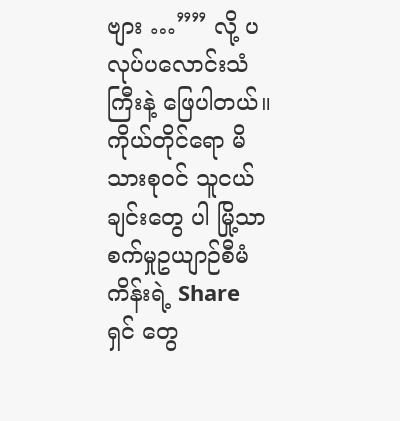ဗျား …”” လို့ ပလုပ်ပလောင်းသံကြီးနဲ့ ဖြေပါတယ်။
ကိုယ်တိုင်ရော မိသားစုဝင် သူငယ်ချင်းတွေ ပါ မြို့သာစက်မှုဥယျာဉ်စီမံကိန်းရဲ့ Share
ရှင် တွေ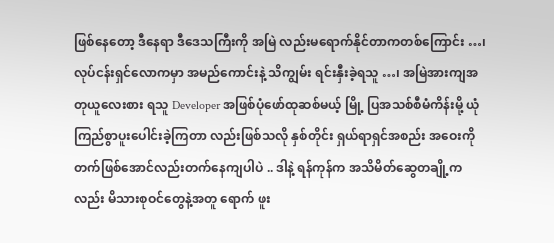ဖြစ်နေတော့ ဒီနေရာ ဒီဒေသကြီးကို အမြဲ လည်းမရောက်နိုင်တာကတစ်ကြောင်း …၊ လုပ်ငန်းရှင်လောကမှာ အမည်ကောင်းနဲ့ သိကျွမ်း ရင်းနှီးခဲ့ရသူ …၊ အမြဲအားကျအတုယူလေးစား ရသူ Developer အဖြစ်ပုံဖော်ထုဆစ်မယ့် မြို့ ပြအသစ်စီမံကိန်းမို့ ယုံကြည်စွာပူးပေါင်းခဲ့ကြတာ လည်းဖြစ်သလို နှစ်တိုင်း ရှယ်ရာရှင်အစည်း အဝေးကို တက်ဖြစ်အောင်လည်းတက်နေကျပါပဲ .. ဒါနဲ့ ရန်ကုန်က အသိမိတ်ဆွေတချို့ကလည်း မိသားစုဝင်တွေနဲ့အတူ ရောက် ဖူး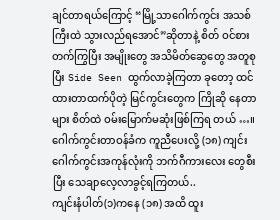ချင်တာရယ်ကြောင့် “မြို့သာဂေါက်ကွင်း အသစ်ကြီးထဲ သွားလည်ရအောင်”ဆိုတာနဲ့ စိတ် ဝင်စားတက်ကြွပြီး အမျိုးတွေ အသိမိတ်ဆွေတွေ အတူစုပြီး Side Seen ထွက်လာခဲ့ကြတာ ခုတော့ ထင်ထားတာထက်ပိုတဲ့ မြင်ကွင်းတွေက ကြိုဆို နေတာများ စိတ်ထဲ ဝမ်းမြောက်မဆုံးဖြစ်ကြရ တယ် …။
ဂေါက်ကွင်းတာဝန်ခံက ကူညီပေးလို့ (၁၈) ကျင်းဂေါက်ကွင်းအကုန်လုံးကို ဘက်ဂီကားလေး တွေစီးပြီး သေချာလေ့လာခွင့်ရကြတယ်..
ကျင်းနံပါတ်(၁)ကနေ (၁၈) အထိ ထူး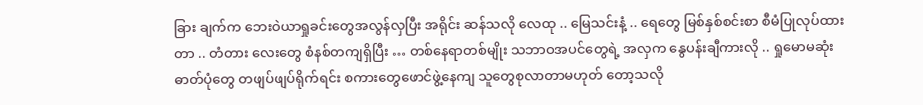ခြား ချက်က ဘေးဝဲယာရှုခင်းတွေအလွန်လှပြီး အရိုင်း ဆန်သလို လေထု .. မြေသင်းနံ့ .. ရေတွေ မြစ်နှစ်စင်းစာ စီမံပြုလုပ်ထားတာ .. တံတား လေးတွေ စံနစ်တကျရှိပြီး … တစ်နေရာတစ်မျိုး သဘာဝအပင်တွေရဲ့ အလှက နွေပန်းချီကားလို .. ရှုမောမဆုံး ဓာတ်ပုံတွေ တဖျပ်ဖျပ်ရိုက်ရင်း စကားတွေဖောင်ဖွဲ့နေကျ သူတွေစုလာတာမဟုတ် တော့သလို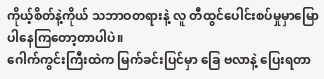ကိုယ့်စိတ်နဲ့ကိုယ် သဘာဝတရားနဲ့ လူ တီထွင်ပေါင်းစပ်မှုမှာမြောပါနေကြတော့တာပါပဲ။
ဂေါက်ကွင်းကြီးထဲက မြက်ခင်းပြင်မှာ ခြေ ဗလာနဲ့ ပြေးရတာ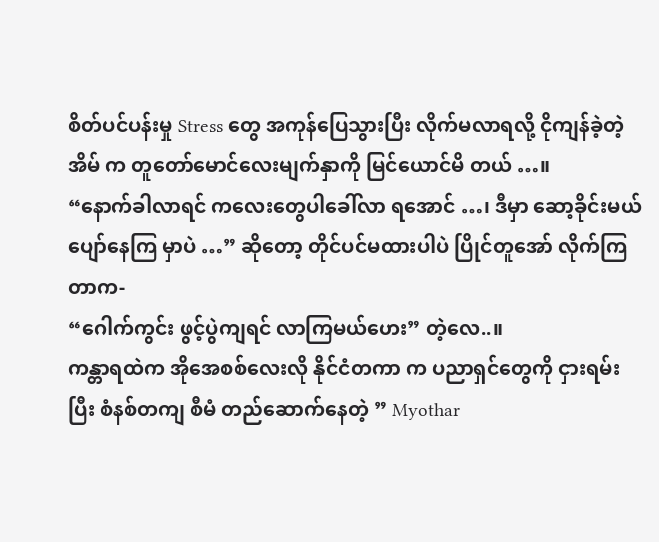စိတ်ပင်ပန်းမှု Stress တွေ အကုန်ပြေသွားပြီး လိုက်မလာရလို့ ငိုကျန်ခဲ့တဲ့ အိမ် က တူတော်မောင်လေးမျက်နှာကို မြင်ယောင်မိ တယ် …။
“နောက်ခါလာရင် ကလေးတွေပါခေါ်လာ ရအောင် …၊ ဒီမှာ ဆော့ခိုင်းမယ် ပျော်နေကြ မှာပဲ …” ဆိုတော့ တိုင်ပင်မထားပါပဲ ပြိုင်တူအော် လိုက်ကြတာက-
“ဂေါက်ကွင်း ဖွင့်ပွဲကျရင် လာကြမယ်ဟေး” တဲ့လေ..။
ကန္တာရထဲက အိုအေစစ်လေးလို နိုင်ငံတကာ က ပညာရှင်တွေကို ငှားရမ်းပြီး စံနစ်တကျ စီမံ တည်ဆောက်နေတဲ့ ” Myothar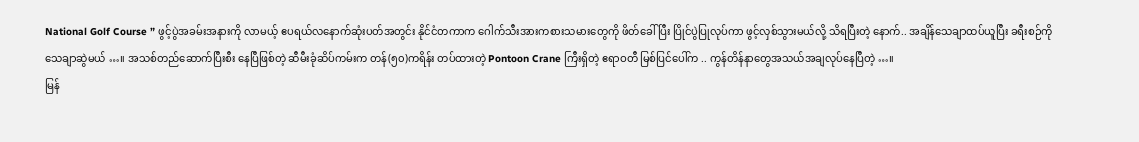National Golf Course ” ဖွင့်ပွဲအခမ်းအနားကို လာမယ့် ဧပရယ်လနောက်ဆုံးပတ်အတွင်း နိုင်ငံတကာက ဂေါက်သီးအားကစားသမားတွေကို ဖိတ်ခေါ်ပြီး ပြိုင်ပွဲပြုလုပ်ကာ ဖွင့်လှစ်သွားမယ်လို့ သိရပြီးတဲ့ နောက်.. အချိန်သေချာထပ်ယူပြီး ခရီးစဉ်ကို သေချာဆွဲမယ် …။ အသစ်တည်ဆောက်ပြီးစီး နေပြီဖြစ်တဲ့ ဆီမီးခုံဆိပ်ကမ်းက တန်(၅၀)ကရိန်း တပ်ထားတဲ့ Pontoon Crane ကြီးရှိတဲ့ ဧရာဝတီ မြစ်ပြင်ပေါ်က .. ကွန်တိန်နာတွေအသယ်အချလုပ်နေပြီတဲ့ …။
မြန်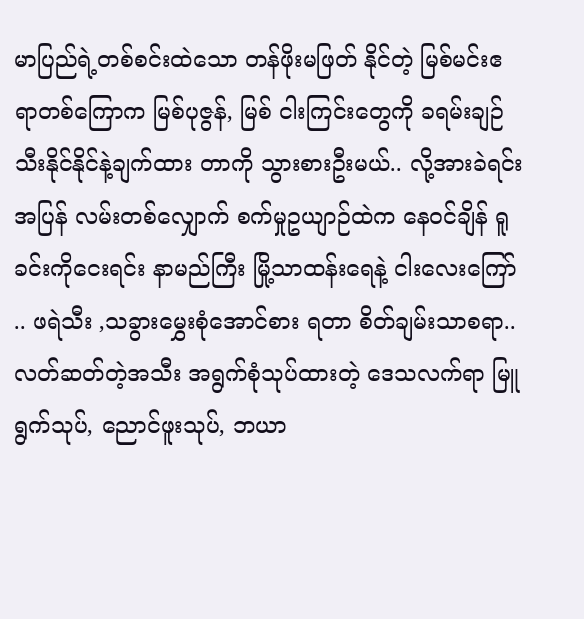မာပြည်ရဲ့တစ်စင်းထဲသော တန်ဖိုးမဖြတ် နိုင်တဲ့ မြစ်မင်းဧရာတစ်ကြောက မြစ်ပုဇွန်, မြစ် ငါးကြင်းတွေကို ခရမ်းချဉ်သီးနိုင်နိုင်နဲ့ချက်ထား တာကို သွားစားဦးမယ်.. လို့အားခဲရင်း အပြန် လမ်းတစ်လျှောက် စက်မှုဥယျာဉ်ထဲက နေဝင်ချိန် ရူခင်းကိုငေးရင်း နာမည်ကြီး မြို့သာထန်းရေနဲ့ ငါးလေးကြော် .. ဖရဲသီး ,သခွားမွှေးစုံအောင်စား ရတာ စိတ်ချမ်းသာစရာ.. လတ်ဆတ်တဲ့အသီး အရွက်စုံသုပ်ထားတဲ့ ဒေသလက်ရာ မြူရွက်သုပ်, ညောင်ဖူးသုပ်, ဘယာ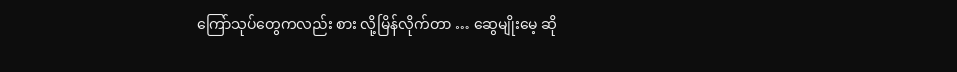ကြော်သုပ်တွေကလည်း စား လို့မြိန်လိုက်တာ … ဆွေမျိုးမေ့ ဆို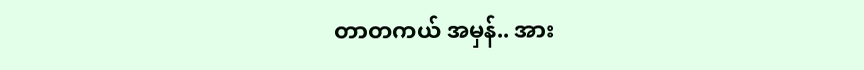တာတကယ် အမှန်.. အား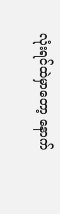လုံးရင်ထဲမှာတော့ နောက်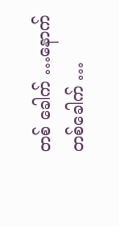တစ် ခေါက် …နောက်တစ်ခေါက် …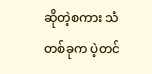ဆိုတဲ့စကား သံတစ်ခုက ပဲ့တင်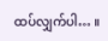ထပ်လျှက်ပါ… ။